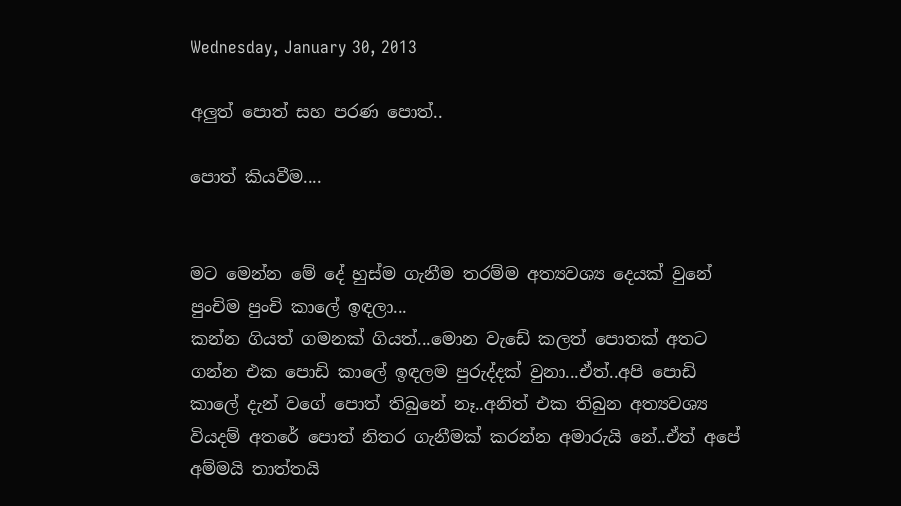Wednesday, January 30, 2013

අලුත් පොත් සහ පරණ පොත්..

පොත් කියවීම....


මට මෙන්න මේ දේ හුස්ම ගැනීම තරම්ම අත්‍යවශ්‍ය දෙයක් වුනේ පුංචිම පුංචි කාලේ ඉඳලා...
කන්න ගියත් ගමනක් ගියත්...මොන වැඩේ කලත් පොතක් අතට ගන්න එක පොඩි කාලේ ඉඳලම පුරුද්දක් වුනා...ඒත්..අපි පොඩි කාලේ දැන් වගේ පොත් තිබුනේ නෑ..අනිත් එක තිබුන අත්‍යවශ්‍ය වියදම් අතරේ පොත් නිතර ගැනීමක් කරන්න අමාරුයි නේ..ඒත් අපේ අම්මයි තාත්තයි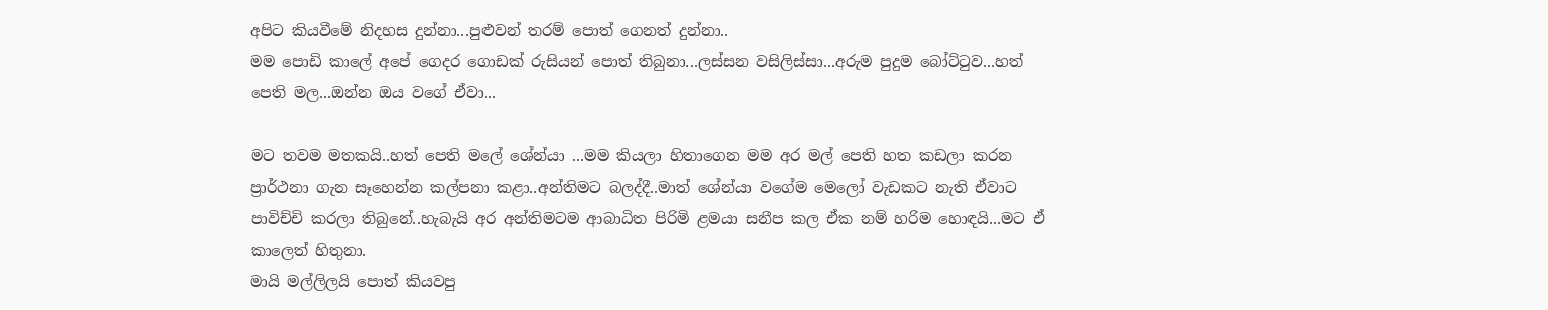අපිට කියවීමේ නිදහස දුන්නා...පුළුවන් තරම් පොත් ගෙනත් දුන්නා..
මම පොඩි කාලේ අපේ ගෙදර ගොඩක් රුසියන් පොත් තිබුනා...ලස්සන වසිලිස්සා...අරුම පුදුම බෝට්ටුව...හත් පෙති මල...ඔන්න ඔය වගේ ඒවා...

මට තවම මතකයි..හත් පෙති මලේ ශේන්යා ...මම කියලා හිතාගෙන මම අර මල් පෙති හත කඩලා කරන ප්‍රාර්ථනා ගැන සෑහෙන්න කල්පනා කළා..අන්තිමට බලද්දී..මාත් ශේන්යා වගේම මෙලෝ වැඩකට නැති ඒවාට පාවිච්චි කරලා තිබුනේ..හැබැයි අර අන්තිමටම ආබාධිත පිරිමි ළමයා සනීප කල ඒක නම් හරිම හොඳයි...මට ඒ කාලෙත් හිතුනා.
මායි මල්ලිලයි පොත් කියවපු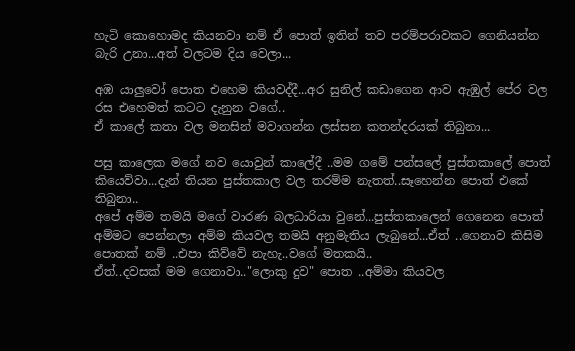හැටි කොහොමද කියනවා නම් ඒ පොත් ඉතින් තව පරම්පරාවකට ගෙනියන්න බැරි උනා...අත් වලටම දිය වෙලා...

අඹ යාලුවෝ පොත එහෙම කියවද්දී...අර සුනිල් කඩාගෙන ආව ඇඹුල් පේර වල රස එහෙමත් කටට දැනුන වගේ..
ඒ කාලේ කතා වල මනසින් මවාගන්න ලස්සන කතන්දරයක් තිබුනා...

පසු කාලෙක මගේ නව යොවුන් කාලේදී ..මම ගමේ පන්සලේ පුස්තකාලේ පොත් කියෙව්වා...දැන් තියන පුස්තකාල වල තරම්ම නැතත්..සෑහෙන්න පොත් එකේ තිබුනා..
අපේ අම්ම තමයි මගේ වාරණ බලධාරියා වුනේ...පුස්තකාලෙන් ගෙනෙන පොත් අම්මට පෙන්නලා අම්ම කියවල තමයි අනුමැතිය ලැබුනේ...ඒත් ..ගෙනාව කිසිම පොතක් නම් ..එපා කිව්වේ නැහැ..වගේ මතකයි..
ඒත්..දවසක් මම ගෙනාවා.."ලොකු දුව" පොත ..අම්මා කියවල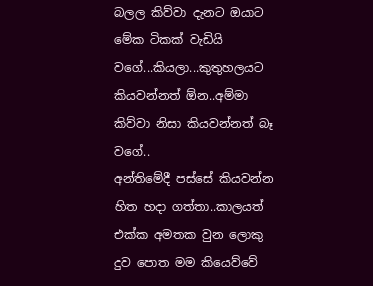බලල කිව්වා දැනට ඔයාට මේක ටිකක් වැඩියි වගේ...කියලා...කුතුහලයට කියවන්නත් ඕන..අම්මා කිව්වා නිසා කියවන්නත් බෑ වගේ..
අන්තිමේදී පස්සේ කියවන්න හිත හදා ගත්තා..කාලයත් එක්ක අමතක වුන ලොකු දුව පොත මම කියෙව්වේ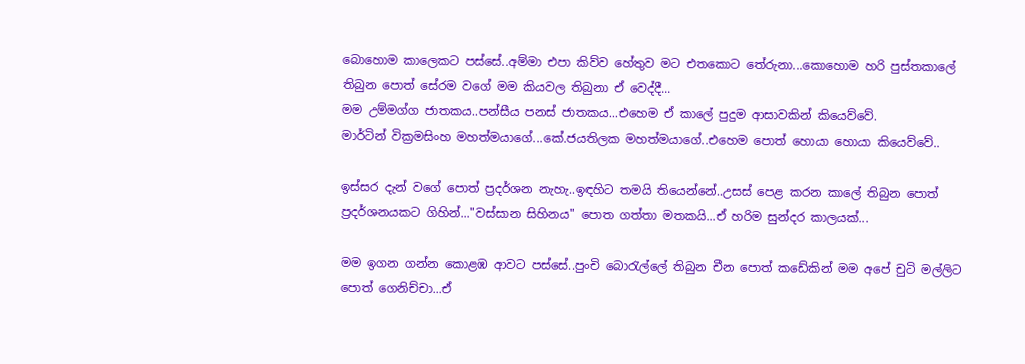බොහොම කාලෙකට පස්සේ..අම්මා එපා කිව්ව හේතුව මට එතකොට තේරුනා...කොහොම හරි පුස්තකාලේ තිබුන පොත් සේරම වගේ මම කියවල තිබුනා ඒ වෙද්දී...
මම උම්මග්ග ජාතකය..පන්සීය පනස් ජාතකය...එහෙම ඒ කාලේ පුදුම ආසාවකින් කියෙව්වේ.
මාර්ටින් වික්‍රමසිංහ මහත්මයාගේ...කේ.ජයතිලක මහත්මයාගේ..එහෙම පොත් හොයා හොයා කියෙව්වේ..

ඉස්සර දැන් වගේ පොත් ප්‍රදර්ශන නැහැ..ඉඳහිට තමයි තියෙන්නේ..උසස් පෙළ කරන කාලේ තිබුන පොත් ප්‍රදර්ශනයකට ගිහින්..."වස්සාන සිහිනය" පොත ගත්තා මතකයි...ඒ හරිම සුන්දර කාලයක්...

මම ඉගන ගන්න කොළඹ ආවට පස්සේ..පුංචි බොරැල්ලේ තිබුන චීන පොත් කඩේකින් මම අපේ චුටි මල්ලිට පොත් ගෙනිච්චා...ඒ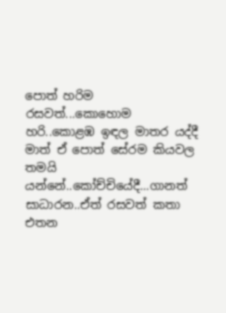පොත් හරිම රසවත්...කොහොම හරි..කොළඹ ඉඳල මාතර යද්දී මාත් ඒ පොත් සේරම කියවල තමයි යන්නේ..කෝච්චියේදී...ගානත් සාධාරන..ඒත් රසවත් කතා එතන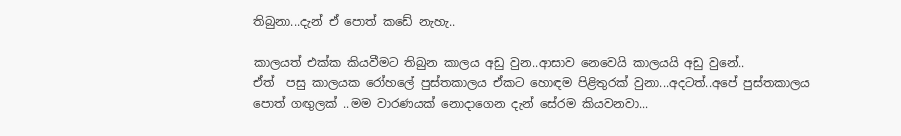තිබුනා...දැන් ඒ පොත් කඩේ නැහැ..

කාලයත් එක්ක කියවීමට තිබුන කාලය අඩු වුන..ආසාව නෙවෙයි කාලයයි අඩු වුනේ..
ඒත්  පසු කාලයක රෝහලේ පුස්තකාලය ඒකට හොඳම පිළිතුරක් වුනා...අදටත්..අපේ පුස්තකාලය පොත් ගඟුලක් ..මම වාරණයක් නොදාගෙන දැන් සේරම කියවනවා...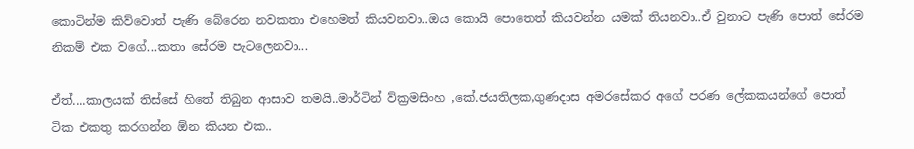කොටින්ම කිව්වොත් පැණි බේරෙන නවකතා එහෙමත් කියවනවා..ඔය කොයි පොතෙත් කියවන්න යමක් තියනවා..ඒ වුනාට පැණි පොත් සේරම නිකම් එක වගේ...කතා සේරම පැටලෙනවා...

ඒත්....කාලයක් තිස්සේ හිතේ තිබුන ආසාව තමයි..මාර්ටින් ව්ක්‍රමසිංහ ,කේ.ජයතිලක,ගුණදාස අමරසේකර අගේ පරණ ලේකකයන්ගේ පොත් ටික එකතු කරගන්න ඕන කියන එක..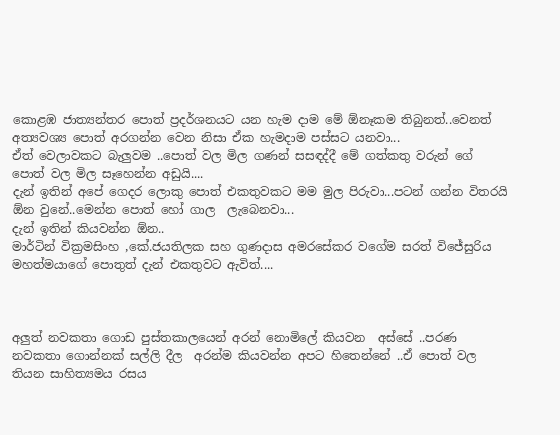කොළඹ ජාත්‍යන්තර පොත් ප්‍රදර්ශනයට යන හැම දාම මේ ඕනෑකම තිබුනත්..වෙනත් අත්‍යවශ්‍ය පොත් අරගන්න වෙන නිසා ඒක හැමදාම පස්සට යනවා...
ඒත් වෙලාවකට බැලුවම ..පොත් වල මිල ගණන් සසඳද්දී මේ ගත්කතු වරුන් ගේ පොත් වල මිල සෑහෙන්න අඩුයි....
දැන් ඉතින් අපේ ගෙදර ලොකු පොත් එකතුවකට මම මුල පිරුවා...පටන් ගන්න විතරයි ඕන වුනේ..මෙන්න පොත් හෝ ගාල  ලැබෙනවා...
දැන් ඉතින් කියවන්න ඕන..
මාර්ටින් වික්‍රමසිංහ ,කේ.ජයතිලක සහ ගුණදාස අමරසේකර වගේම සරත් විජේසුරිය මහත්මයාගේ පොතුත් දැන් එකතුවට ඇවිත්....



අලුත් නවකතා ගොඩ පුස්තකාලයෙන් අරන් නොමිලේ කියවන  අස්සේ ..පරණ නවකතා ගොන්නක් සල්ලි දීල  අරන්ම කියවන්න අපට හිතෙන්නේ ..ඒ පොත් වල තියන සාහිත්‍යමය රසය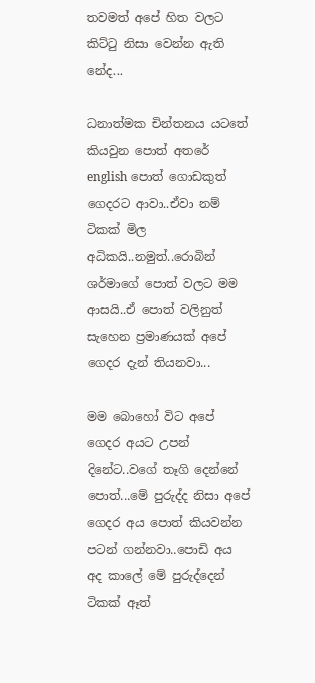තවමත් අපේ හිත වලට කිට්ටු නිසා වෙන්න ඇති නේද...

ධනාත්මක චින්තනය යටතේ කියවුන පොත් අතරේ english පොත් ගොඩකුත් ගෙදරට ආවා..ඒවා නම් ටිකක් මිල අධිකයි..නමුත්..රොබින් ශර්මාගේ පොත් වලට මම ආසයි..ඒ පොත් වලිනුත් සැහෙන ප්‍රමාණයක් අපේ ගෙදර දැන් තියනවා...

මම බොහෝ විට අපේ ගෙදර අයට උපන් දිනේට..වගේ තෑගි දෙන්නේ පොත්...මේ පුරුද්ද නිසා අපේ ගෙදර අය පොත් කියවන්න පටන් ගන්නවා..පොඩි අය අද කාලේ මේ පුරුද්දෙන් ටිකක් ඈත්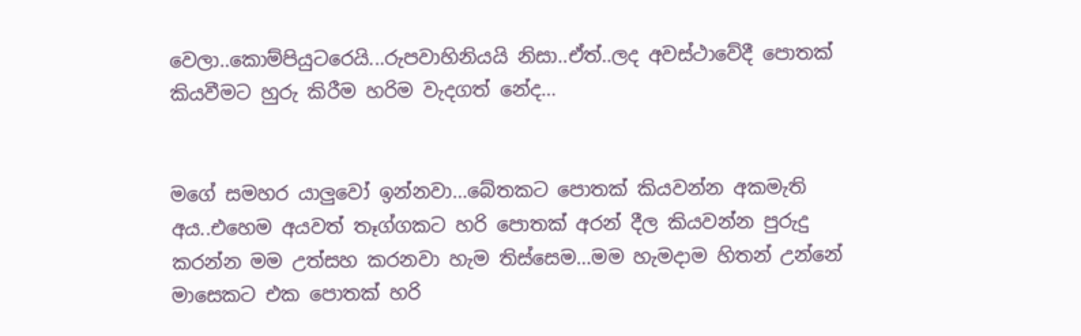වෙලා..කොම්පියුටරෙයි...රුපවාහිනියයි නිසා..ඒත්..ලද අවස්ථාවේදී පොතක් කියවීමට හුරු කිරීම හරිම වැදගත් නේද...


මගේ සමහර යාලුවෝ ඉන්නවා...බේතකට පොතක් කියවන්න අකමැති අය..එහෙම අයවත් තෑග්ගකට හරි පොතක් අරන් දීල කියවන්න පුරුදු කරන්න මම උත්සහ කරනවා හැම තිස්සෙම...මම හැමදාම හිතන් උන්නේ මාසෙකට එක පොතක් හරි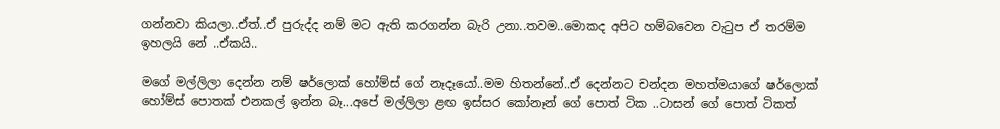ගන්නවා කියලා..ඒත්..ඒ පුරුද්ද නම් මට ඇති කරගන්න බැරි උනා..තවම..මොකද අපිට හම්බවෙන වැටුප ඒ තරම්ම ඉහලයි නේ ..ඒකයි..

මගේ මල්ලිලා දෙන්න නම් ෂර්ලොක් හෝම්ස් ගේ නෑදෑයෝ..මම හිතන්නේ..ඒ දෙන්නට චන්දන මහත්මයාගේ ෂර්ලොක් හෝම්ස් පොතක් එනකල් ඉන්න බෑ...අපේ මල්ලිලා ළඟ ඉස්සර කෝනෑන් ගේ පොත් ටික ..ටාසන් ගේ පොත් ටිකත්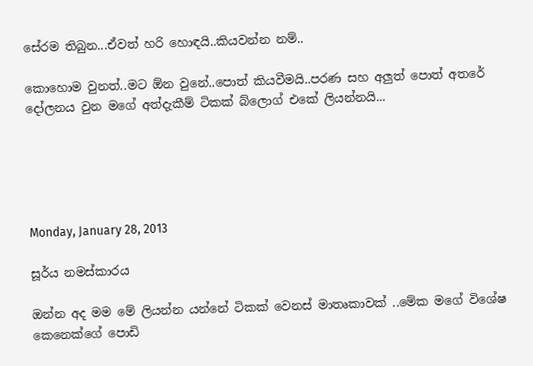සේරම තිබුන...ඒවත් හරි හොඳයි..කියවන්න නම්..

කොහොම වුනත්..මට ඕන වුනේ..පොත් කියවීමයි..පරණ සහ අලුත් පොත් අතරේ දෝලනය වුන මගේ අත්දැකීම් ටිකක් බ්ලොග් එකේ ලියන්නයි...





Monday, January 28, 2013

සූර්ය නමස්කාරය

ඔන්න අද මම මේ ලියන්න යන්නේ ටිකක් වෙනස් මාතෘකාවක් ..මේක මගේ විශේෂ කෙනෙක්ගේ පොඩි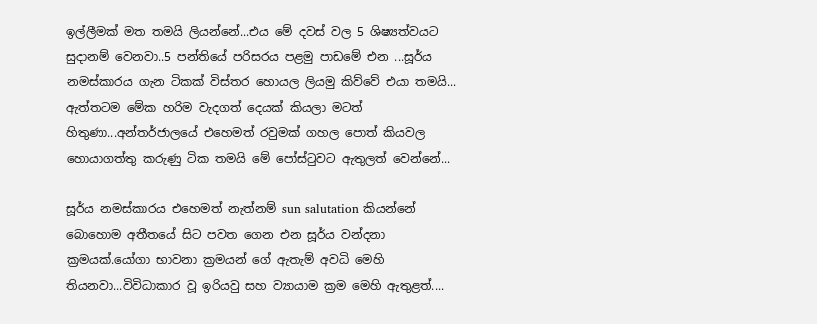ඉල්ලීමක් මත තමයි ලියන්නේ...එය මේ දවස් වල 5 ශිෂ්‍යත්වයට සුදානම් වෙනවා..5 පන්තියේ පරිසරය පළමු පාඩමේ එන ...සූර්ය නමස්කාරය ගැන ටිකක් විස්තර හොයල ලියමු කිව්වේ එයා තමයි...
ඇත්තටම මේක හරිම වැදගත් දෙයක් කියලා මටත් හිතුණා...අන්තර්ජාලයේ එහෙමත් රවුමක් ගහල පොත් කියවල හොයාගත්තු කරුණු ටික තමයි මේ පෝස්ටුවට ඇතුලත් වෙන්නේ...

සූර්ය නමස්කාරය එහෙමත් නැත්නම් sun salutation කියන්නේ බොහොම අතීතයේ සිට පවත ගෙන එන සූර්ය වන්දනා ක්‍රමයක්.යෝගා භාවනා ක්‍රමයන් ගේ ඇතැම් අවධි මෙහි තියනවා...විවිධාකාර වූ ඉරියවු සහ ව්‍යායාම ක්‍රම මෙහි ඇතුළත්....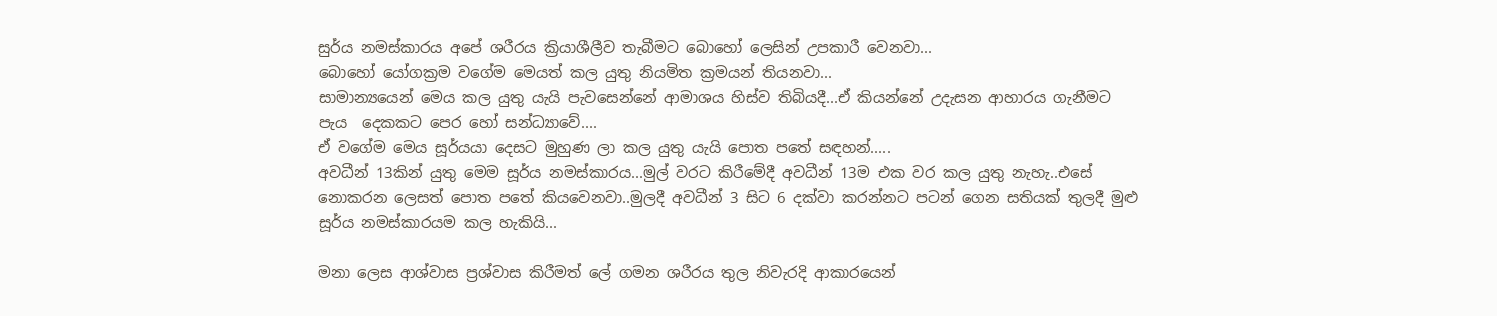සුර්ය නමස්කාරය අපේ ශරීරය ක්‍රියාශීලීව තැබීමට බොහෝ ලෙසින් උපකාරී වෙනවා...
බොහෝ යෝගක්‍රම වගේම මෙයත් කල යුතු නියමිත ක්‍රමයන් තියනවා...
සාමාන්‍යයෙන් මෙය කල යුතු යැයි පැවසෙන්නේ ආමාශය හිස්ව තිබියදී...ඒ කියන්නේ උදැසන ආහාරය ගැනීමට පැය  දෙකකට පෙර හෝ සන්ධ්‍යාවේ....
ඒ වගේම මෙය සූර්යයා දෙසට මුහුණ ලා කල යුතු යැයි පොත පතේ සඳහන්.....
අවධීන් 13කින් යුතු මෙම සූර්ය නමස්කාරය...මුල් වරට කිරීමේදී අවධීන් 13ම එක වර කල යුතු නැහැ..එසේ නොකරන ලෙසත් පොත පතේ කියවෙනවා..මුලදී අවධීන් 3 සිට 6 දක්වා කරන්නට පටන් ගෙන සතියක් තුලදී මුළු සූර්ය නමස්කාරයම කල හැකියි...

මනා ලෙස ආශ්වාස ප්‍රශ්වාස කිරීමත් ලේ ගමන ශරීරය තුල නිවැරදි ආකාරයෙන්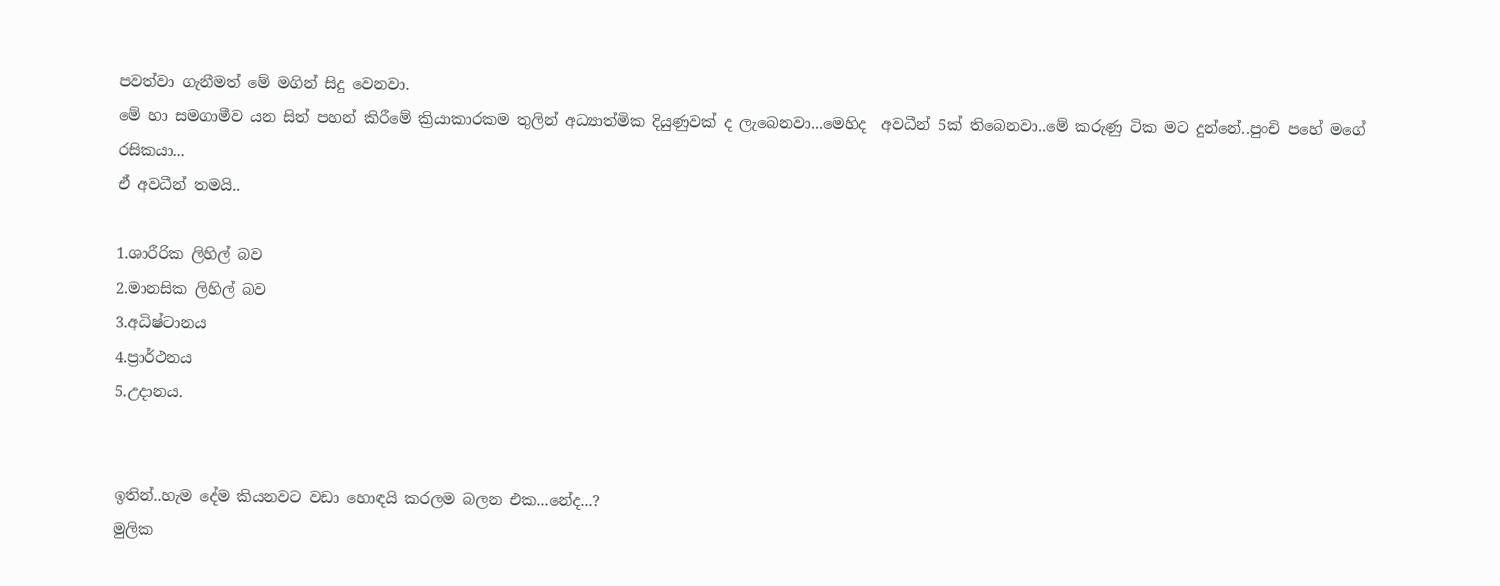පවත්වා ගැනීමත් මේ මගින් සිදු වෙනවා.
මේ හා සමගාමීව යන සිත් පහන් කිරීමේ ක්‍රියාකාරකම තුලින් අධ්‍යාත්මික දියුණුවක් ද ලැබෙනවා...මෙහිද  අවධීන් 5ක් තිබෙනවා..මේ කරුණු ටික මට දුන්නේ..පුංචි පහේ මගේ රසිකයා...
ඒ අවධීන් තමයි..

1.ශාරීරික ලිහිල් බව
2.මානසික ලිහිල් බව
3.අධිෂ්ටානය
4.ප්‍රාර්ථනය
5.උදානය.


ඉතින්..හැම දේම කියනවට වඩා හොඳයි කරලම බලන එක...නේද...?
මුලික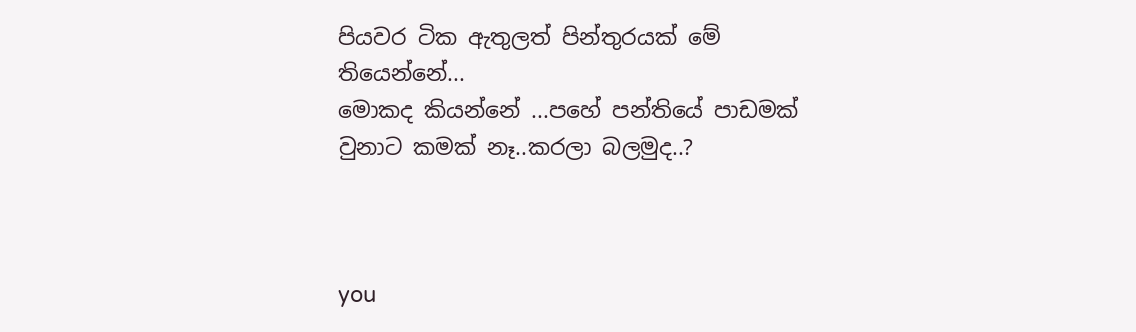පියවර ටික ඇතුලත් පින්තුරයක් මේ තියෙන්නේ...
මොකද කියන්නේ ...පහේ පන්තියේ පාඩමක් වුනාට කමක් නෑ..කරලා බලමුද..?



you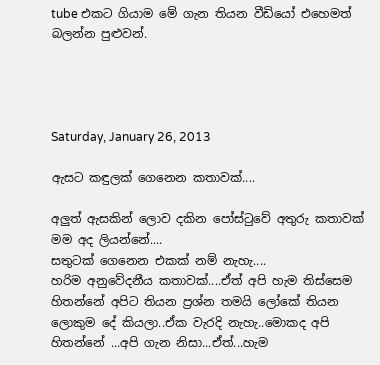tube එකට ගියාම මේ ගැන තියන වීඩියෝ එහෙමත් බලන්න පුළුවන්.




Saturday, January 26, 2013

ඇසට කඳුලක් ගෙනෙන කතාවක්....

අලුත් ඇසකින් ලොව දකින පෝස්ටුවේ අතුරු කතාවක් මම අද ලියන්නේ....
සතුටක් ගෙනෙන එකක් නම් නැහැ....
හරිම අනුවේදනීය කතාවක්....ඒත් අපි හැම තිස්සෙම හිතන්නේ අපිට තියන ප්‍රශ්න තමයි ලෝකේ තියන ලොකුම දේ කියලා..ඒක වැරදි නැහැ..මොකද අපි හිතන්නේ ...අපි ගැන නිසා...ඒත්...හැම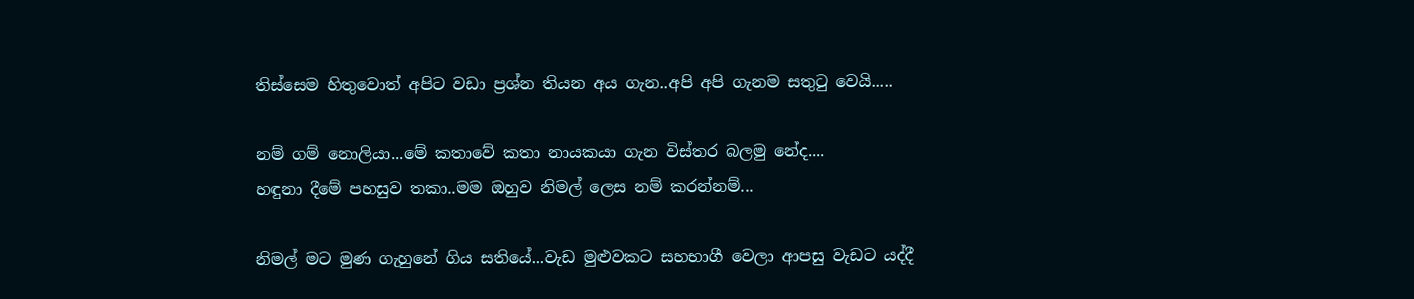තිස්සෙම හිතුවොත් අපිට වඩා ප්‍රශ්න තියන අය ගැන..අපි අපි ගැනම සතුටු වෙයි.....

නම් ගම් නොලියා...මේ කතාවේ කතා නායකයා ගැන විස්තර බලමු නේද....
හඳුනා දීමේ පහසුව තකා..මම ඔහුව නිමල් ලෙස නම් කරන්නම්...

නිමල් මට මුණ ගැහුනේ ගිය සතියේ...වැඩ මුළුවකට සහභාගී වෙලා ආපසු වැඩට යද්දී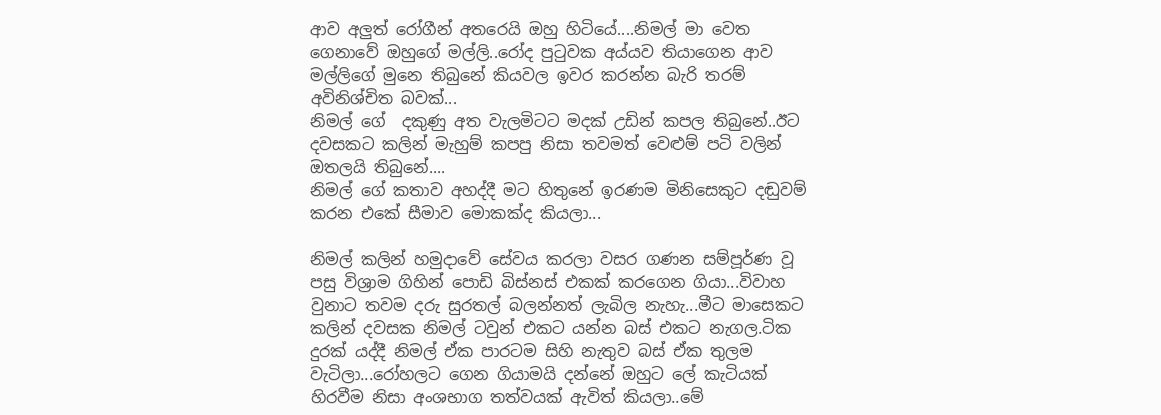ආව අලුත් රෝගීන් අතරෙයි ඔහු හිටියේ....නිමල් මා වෙත ගෙනාවේ ඔහුගේ මල්ලි..රෝද පුටුවක අය්යව තියාගෙන ආව මල්ලිගේ මුනෙ තිබුනේ කියවල ඉවර කරන්න බැරි තරම් අවිනිශ්චිත බවක්...
නිමල් ගේ  දකුණු අත වැලමිටට මදක් උඩින් කපල තිබුනේ..ඊට දවසකට කලින් මැහුම් කපපු නිසා තවමත් වෙළුම් පටි වලින් ඔතලයි තිබුනේ....
නිමල් ගේ කතාව අහද්දී මට හිතුනේ ඉරණම මිනිසෙකුට දඬුවම් කරන එකේ සීමාව මොකක්ද කියලා...

නිමල් කලින් හමුදාවේ සේවය කරලා වසර ගණන සම්පූර්ණ වූ පසු විශ්‍රාම ගිහින් පොඩි බිස්නස් එකක් කරගෙන ගියා...විවාහ වුනාට තවම දරු සුරතල් බලන්නත් ලැබිල නැහැ...මීට මාසෙකට කලින් දවසක නිමල් ටවුන් එකට යන්න බස් එකට නැගල.ටික දුරක් යද්දී නිමල් ඒක පාරටම සිහි නැතුව බස් ඒක තුලම වැටිලා...රෝහලට ගෙන ගියාමයි දන්නේ ඔහුට ලේ කැටියක් හිරවීම නිසා අංශභාග තත්වයක් ඇවිත් කියලා..මේ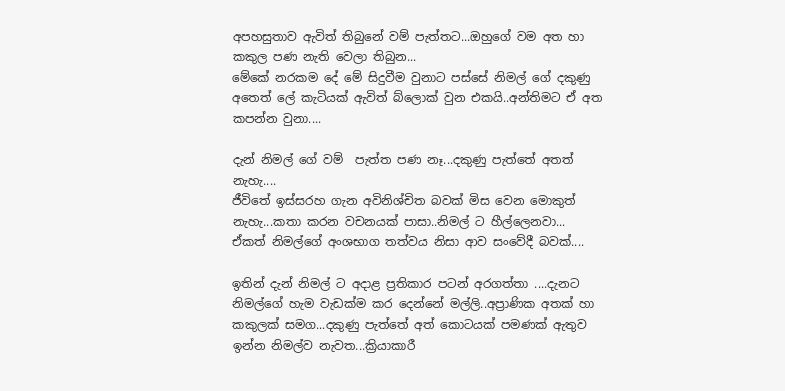අපහසුතාව ඇවිත් තිබුනේ වම් පැත්තට...ඔහුගේ වම අත හා කකුල පණ නැති වෙලා තිබුන...
මේකේ නරකම දේ මේ සිදුවීම වුනාට පස්සේ නිමල් ගේ දකුණු අතෙත් ලේ කැටියක් ඇවිත් බ්ලොක් වුන එකයි..අන්තිමට ඒ අත කපන්න වුනා....

දැන් නිමල් ගේ වම්  පැත්ත පණ නෑ...දකුණු පැත්තේ අතත් නැහැ....
ජීවිතේ ඉස්සරහ ගැන අවිනිශ්චිත බවක් මිස වෙන මොකුත් නැහැ...කතා කරන වචනයක් පාසා..නිමල් ට හීල්ලෙනවා...
ඒකත් නිමල්ගේ අංශභාග තත්වය නිසා ආව සංවේදී බවක්....

ඉතින් දැන් නිමල් ට අදාළ ප්‍රතිකාර පටන් අරගත්තා ....දැනට නිමල්ගේ හැම වැඩක්ම කර දෙන්නේ මල්ලි..අප්‍රාණික අතක් හා කකුලක් සමග...දකුණු පැත්තේ අත් කොටයක් පමණක් ඇතුව ඉන්න නිමල්ව නැවත...ක්‍රියාකාරී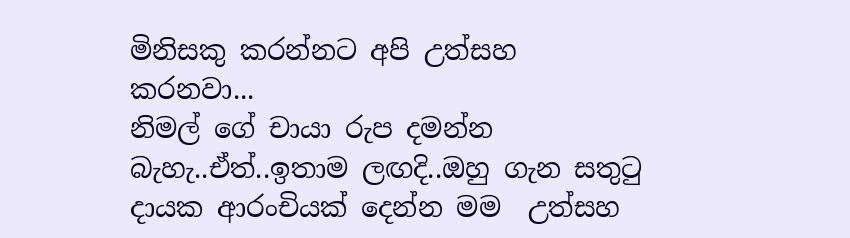මිනිසකු කරන්නට අපි උත්සහ කරනවා...
නිමල් ගේ චායා රුප දමන්න බැහැ..ඒත්..ඉතාම ලඟදි..ඔහු ගැන සතුටු දායක ආරංචියක් දෙන්න මම  උත්සහ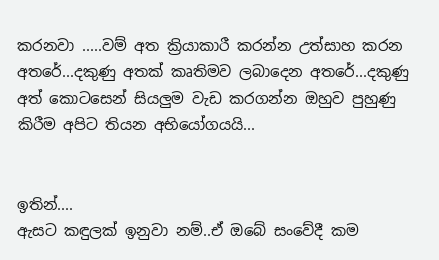කරනවා .....වම් අත ක්‍රියාකාරී කරන්න උත්සාහ කරන අතරේ...දකුණු අතක් කෘතිමව ලබාදෙන අතරේ...දකුණු අත් කොටසෙන් සියලුම වැඩ කරගන්න ඔහුව පුහුණු කිරීම අපිට තියන අභියෝගයයි...


ඉතින්....
ඇසට කඳුලක් ඉනුවා නම්..ඒ ඔබේ සංවේදී කම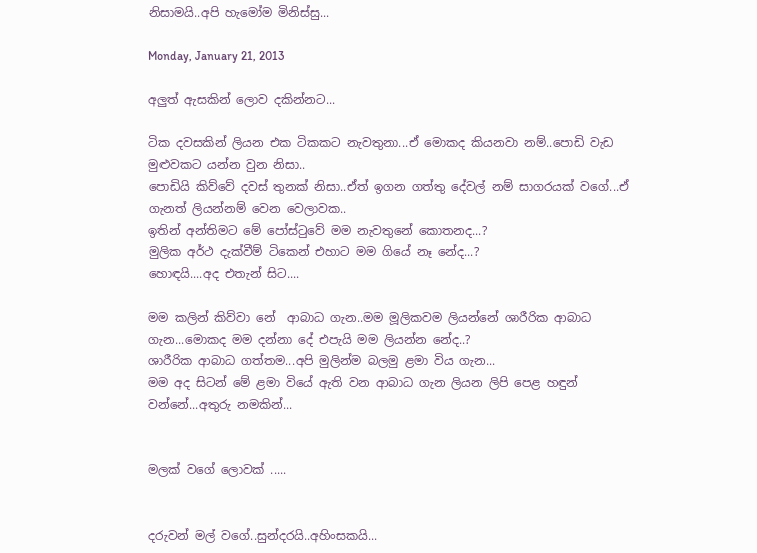නිසාමයි..අපි හැමෝම මිනිස්සු...

Monday, January 21, 2013

අලුත් ඇසකින් ලොව දකින්නට...

ටික දවසකින් ලියන එක ටිකකට නැවතුනා...ඒ මොකද කියනවා නම්..පොඩි වැඩ මුළුවකට යන්න වුන නිසා..
පොඩියි කිව්වේ දවස් තුනක් නිසා..ඒත් ඉගන ගත්තු දේවල් නම් සාගරයක් වගේ...ඒ ගැනත් ලියන්නම් වෙන වෙලාවක..
ඉතින් අන්තිමට මේ පෝස්ටුවේ මම නැවතුනේ කොතනද...?
මුලික අර්ථ දැක්වීම් ටිකෙන් එහාට මම ගියේ නෑ නේද...?
හොඳයි....අද එතැන් සිට....

මම කලින් කිව්වා නේ  ආබාධ ගැන..මම මූලිකවම ලියන්නේ ශාරීරික ආබාධ ගැන...මොකද මම දන්නා දේ එපැයි මම ලියන්න නේද..?
ශාරීරික ආබාධ ගත්තම...අපි මුලින්ම බලමු ළමා විය ගැන...
මම අද සිටන් මේ ළමා වියේ ඇති වන ආබාධ ගැන ලියන ලිපි පෙළ හඳුන් වන්නේ...අතුරු නමකින්...


මලක් වගේ ලොවක් .....


දරුවන් මල් වගේ..සුන්දරයි..අහිංසකයි...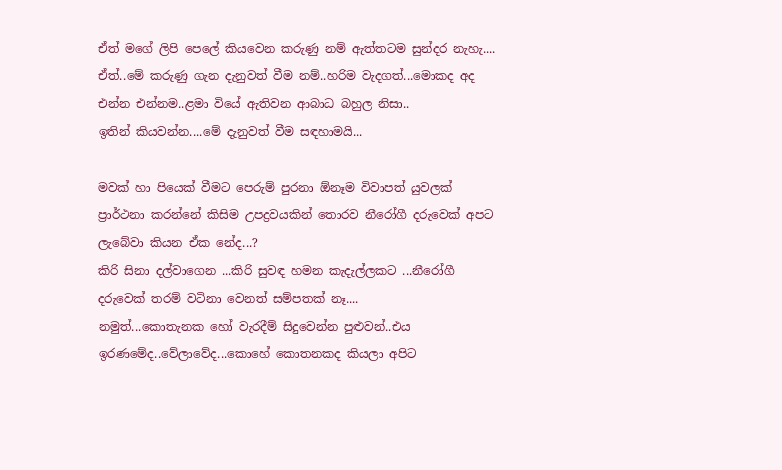ඒත් මගේ ලිපි පෙලේ කියවෙන කරුණු නම් ඇත්තටම සුන්දර නැහැ....
ඒත්..මේ කරුණු ගැන දැනුවත් වීම නම්..හරිම වැදගත්...මොකද අද එන්න එන්නම..ළමා වියේ ඇතිවන ආබාධ බහුල නිසා..
ඉතින් කියවන්න....මේ දැනුවත් වීම සඳහාමයි...

මවක් හා පියෙක් වීමට පෙරුම් පුරනා ඕනෑම විවාපත් යුවලක් ප්‍රාර්ථනා කරන්නේ කිසිම උපද්‍රවයකින් තොරව නීරෝගී දරුවෙක් අපට ලැබේවා කියන ඒක නේද...?
කිරි සිනා දල්වාගෙන ...කිරි සුවඳ හමන කැදැල්ලකට ...නීරෝගී දරුවෙක් තරම් වටිනා වෙනත් සම්පතක් නෑ....
නමුත්...කොතැනක හෝ වැරදීම් සිදුවෙන්න පුළුවන්..එය ඉරණමේද..වේලාවේද...කොහේ කොතනකද කියලා අපිට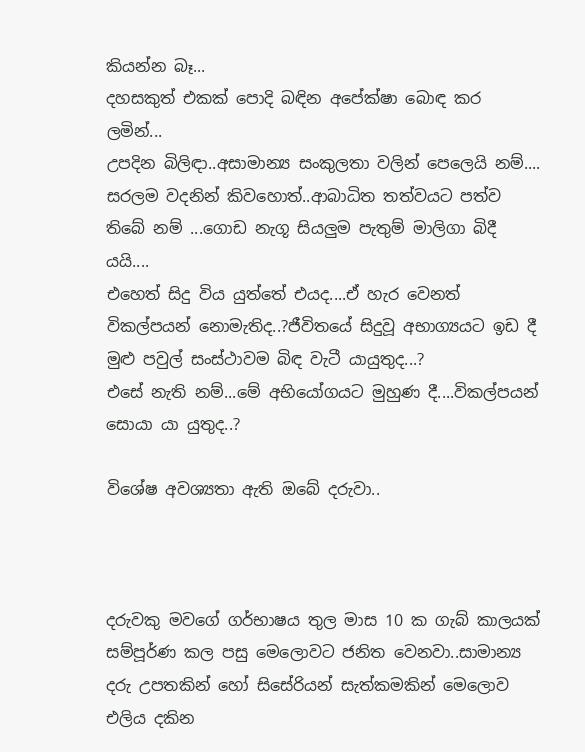කියන්න බෑ...
දහසකුත් එකක් පොදි බඳින අපේක්ෂා බොඳ කර ලමින්...
උපදින බිලිඳා..අසාමාන්‍ය සංකුලතා වලින් පෙලෙයි නම්....
සරලම වදනින් කිවහොත්..ආබාධිත තත්වයට පත්ව තිබේ නම් ...ගොඩ නැගූ සියලුම පැතුම් මාලිගා බිදී යයි....
එහෙත් සිදු විය යුත්තේ එයද....ඒ හැර වෙනත් විකල්පයන් නොමැතිද..?ජීවිතයේ සිදුවූ අභාග්‍යයට ඉඩ දී මුළු පවුල් සංස්ථාවම බිඳ වැටී යායුතුද...?
එසේ නැති නම්...මේ අභියෝගයට මුහුණ දී....විකල්පයන් සොයා යා යුතුද..?

විශේෂ අවශ්‍යතා ඇති ඔබේ දරුවා..



දරුවකු මවගේ ගර්භාෂය තුල මාස 10 ක ගැබ් කාලයක්  සම්පූර්ණ කල පසු මෙලොවට ජනිත වෙනවා..සාමාන්‍ය දරු උපතකින් හෝ සිසේරියන් සැත්කමකින් මෙලොව  එලිය දකින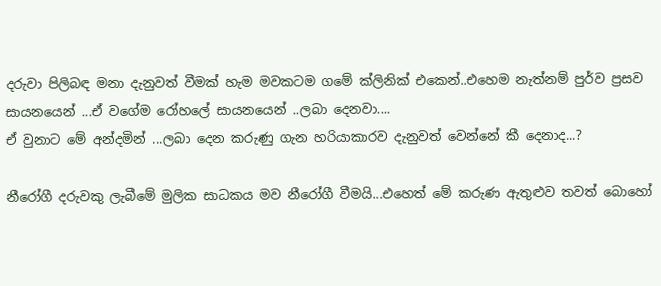දරුවා පිලිබඳ මනා දැනුවත් වීමක් හැම මවකටම ගමේ ක්ලිනික් එකෙන්..එහෙම නැත්නම් පුර්ව ප්‍රසව සායනයෙන් ...ඒ වගේම රෝහලේ සායනයෙන් ..ලබා දෙනවා....
ඒ වුනාට මේ අන්දමින් ...ලබා දෙන කරුණු ගැන හරියාකාරව දැනුවත් වෙන්නේ කී දෙනාද...?

නීරෝගී දරුවකු ලැබීමේ මුලික සාධකය මව නීරෝගී වීමයි...එහෙත් මේ කරුණ ඇතුළුව තවත් බොහෝ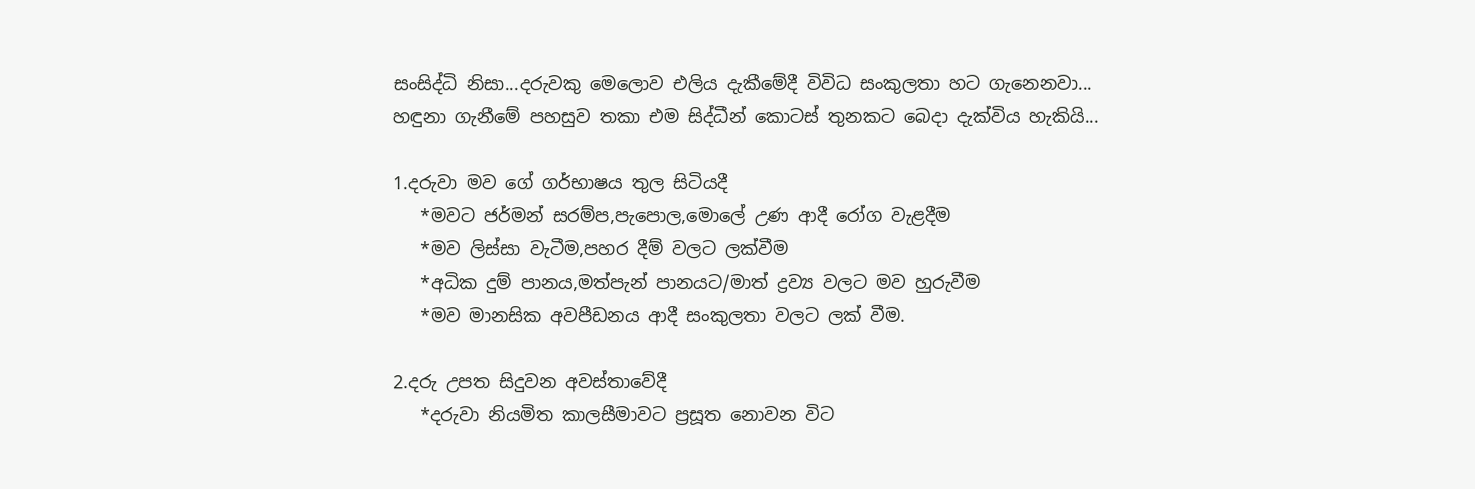සංසිද්ධි නිසා...දරුවකු මෙලොව එලිය දැකීමේදී විවිධ සංකුලතා හට ගැනෙනවා...
හඳුනා ගැනීමේ පහසුව තකා එම සිද්ධීන් කොටස් තුනකට බෙදා දැක්විය හැකියි...

1.දරුවා මව ගේ ගර්භාෂය තුල සිටියදී
   *මවට ජර්මන් සරම්ප,පැපොල,මොලේ උණ ආදී රෝග වැළදීම
   *මව ලිස්සා වැටීම,පහර දීම් වලට ලක්වීම
   *අධික දුම් පානය,මත්පැන් පානයට/මාත් ද්‍රව්‍ය වලට මව හුරුවීම
   *මව මානසික අවපීඩනය ආදී සංකුලතා වලට ලක් වීම.

2.දරු උපත සිදුවන අවස්තාවේදී
   *දරුවා නියමිත කාලසීමාවට ප්‍රසූත නොවන විට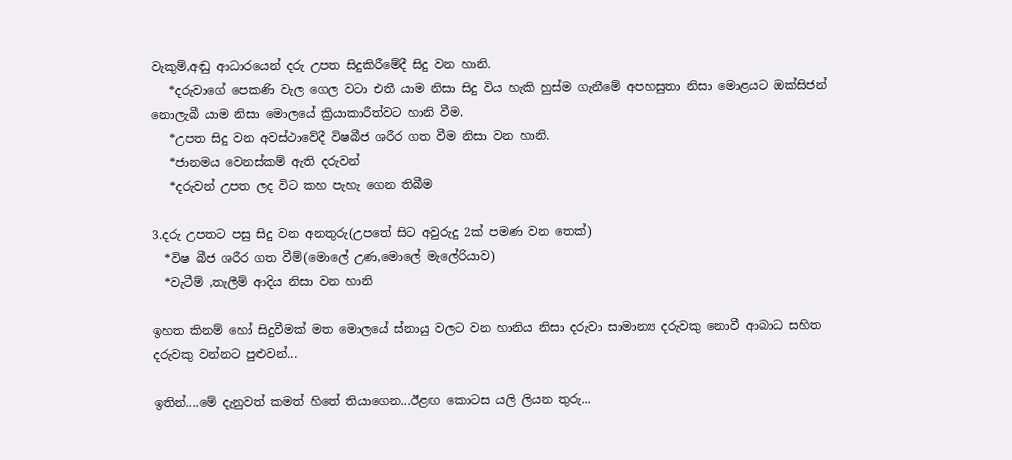වැකුම්,අඬු ආධාරයෙන් දරු උපත සිදුකිරීමේදී සිදු වන හානි.
   *දරුවාගේ පෙකණි වැල ගෙල වටා එතී යාම නිසා සිදු විය හැකි හුස්ම ගැනීමේ අපහසුතා නිසා මොළයට ඔක්සිජන් නොලැබී යාම නිසා මොලයේ ක්‍රියාකාරීත්වට හානි වීම.
   *උපත සිදු වන අවස්ථාවේදී විෂබීජ ශරීර ගත වීම නිසා වන හානි.
   *ජානමය වෙනස්කම් ඇති දරුවන්
   *දරුවන් උපත ලද විට කහ පැහැ ගෙන තිබීම

3.දරු උපතට පසු සිදු වන අනතුරු(උපතේ සිට අවුරුදු 2ක් පමණ වන තෙක්)
  *විෂ බීජ ශරීර ගත වීම්(මොලේ උණ,මොලේ මැලේරියාව)
  *වැටීම් ,තැලීම් ආදිය නිසා වන හානි

ඉහත කිනම් හෝ සිදුවීමක් මත මොලයේ ස්නායු වලට වන හානිය නිසා දරුවා සාමාන්‍ය දරුවකු නොවී ආබාධ සහිත දරුවකු වන්නට පුළුවන්...

ඉතින්....මේ දැනුවත් කමත් හිතේ තියාගෙන...ඊළඟ කොටස යලි ලියන තුරු...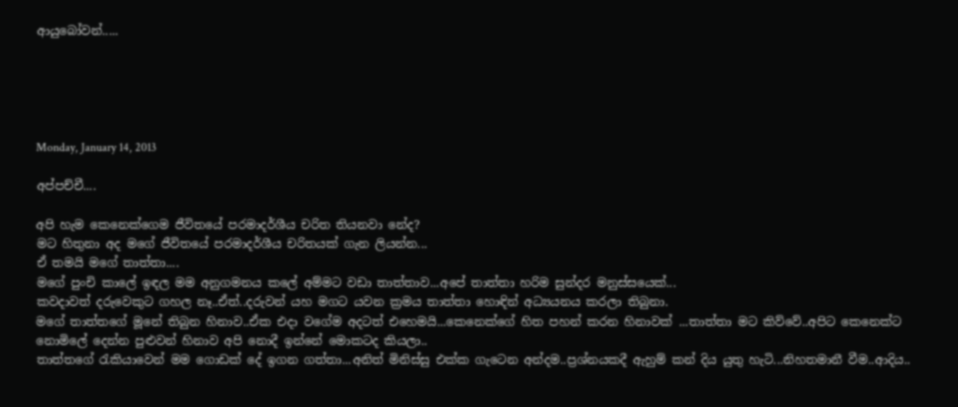ආයුබෝවන්.....





Monday, January 14, 2013

අප්පච්චී....

අපි හැම කෙනෙක්ගෙම ජීවිතයේ පරමාදර්ශීය චරිත තියනවා නේද?
මට හිතුනා අද මගේ ජීවිතයේ පරමාදර්ශීය චරිතයක් ගැන ලියන්න...
ඒ තමයි මගේ තාත්තා....
මගේ පුංචි කාලේ ඉඳල මම අනුගමනය කලේ අම්මට වඩා තාත්තාව...අපේ තාත්තා හරිම සුන්දර මනුස්සයෙක්...
කවදාවත් දරුවෙකුට ගහල නෑ..ඒත්..දරුවන් යහ මගට යවන ක්‍රමය තාත්තා හොඳින් අධ්‍යයනය කරලා තිබුනා.
මගේ තාත්තගේ මූනේ තිබුන හිනාව..ඒක එදා වගේම අදටත් එහෙමයි...කෙනෙක්ගේ හිත පහන් කරන හිනාවක් ...තාත්තා මට කිව්වේ..අපිට කෙනෙක්ට නොමිලේ දෙන්න පුළුවන් හිනාව අපි නොදී ඉන්නේ මොකටද කියලා..
තාත්තගේ රැකියාවෙන් මම ගොඩක් දේ ඉගන ගත්තා...අනිත් මිනිස්සු එක්ක ගැටෙන අන්දම..ප්‍රශ්නයකදී ඇහුම් කන් දිය යුතු හැටි...නිහතමානී වීම..ආදිය..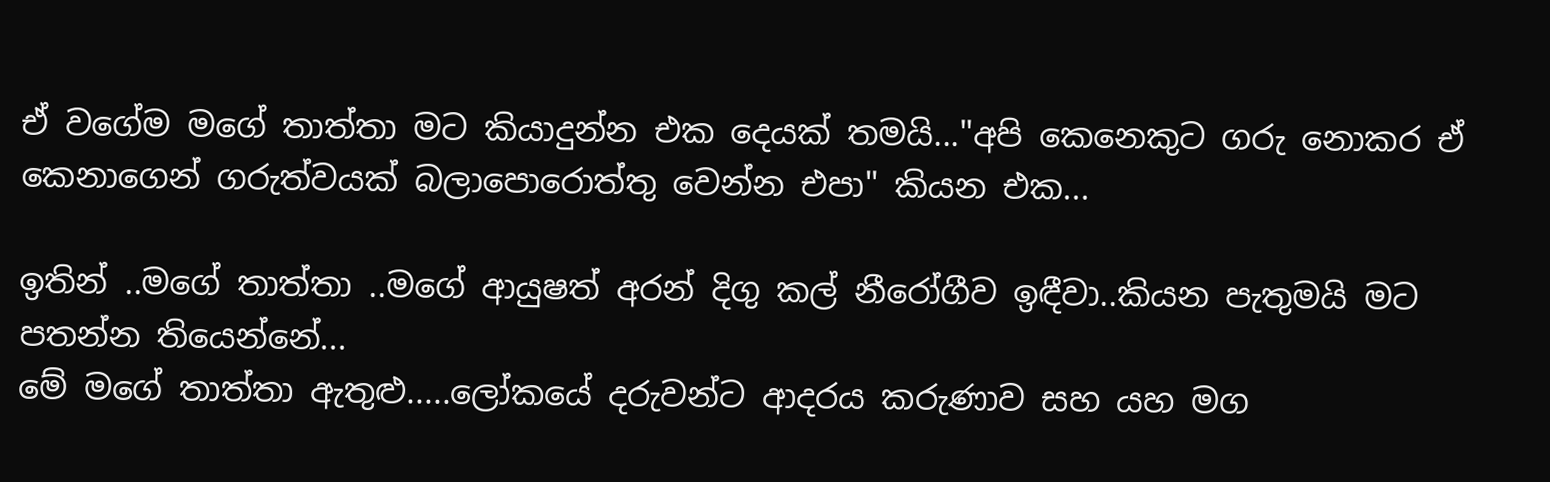ඒ වගේම මගේ තාත්තා මට කියාදුන්න එක දෙයක් තමයි..."අපි කෙනෙකුට ගරු නොකර ඒ කෙනාගෙන් ගරුත්වයක් බලාපොරොත්තු වෙන්න එපා" කියන එක...

ඉතින් ..මගේ තාත්තා ..මගේ ආයුෂත් අරන් දිගු කල් නීරෝගීව ඉඳීවා..කියන පැතුමයි මට පතන්න තියෙන්නේ...
මේ මගේ තාත්තා ඇතුළු.....ලෝකයේ දරුවන්ට ආදරය කරුණාව සහ යහ මග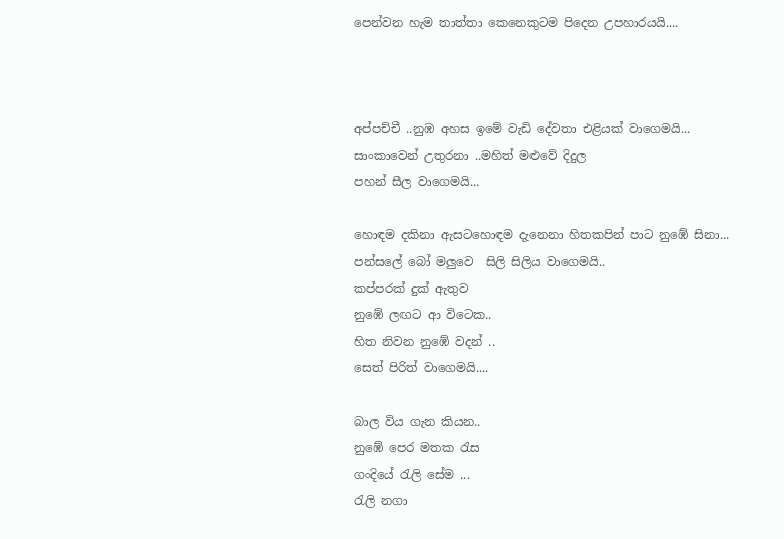පෙන්වන හැම තාත්තා කෙනෙකුටම පිදෙන උපහාරයයි....



අප්පච්චී ..නුඹ අහස ඉමේ වැඩි දේවතා එළියක් වාගෙමයි...
සාංකාවෙන් උතුරනා ..මහිත් මළුවේ දිදුල
පහන් සීල වාගෙමයි...

හොඳම දකිනා ඇසටහොඳම දැනෙනා හිතකපින් පාට නුඹේ සිනා...
පන්සලේ බෝ මලුවෙ  සිලි සිලිය වාගෙමයි..
කප්පරක් දුක් ඇතුව
නුඹේ ලඟට ආ විටෙක..
හිත නිවන නුඹේ වදන් ..
සෙත් පිරිත් වාගෙමයි....

බාල විය ගැන කියන..
නුඹේ පෙර මතක රැස
ගංදියේ රැලි සේම ...
රැලි නගා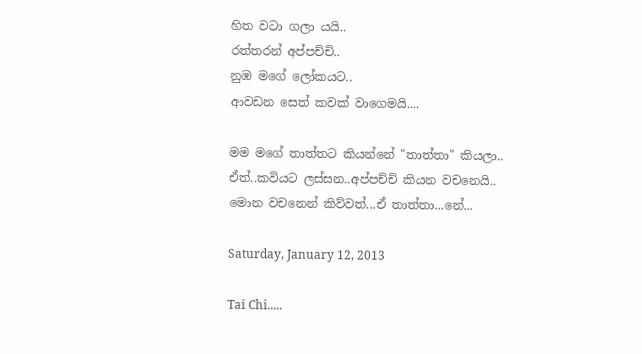හිත වටා ගලා යයි..
රත්තරන් අප්පච්චි..
නුඹ මගේ ලෝකයට..
ආවඩන සෙත් කවක් වාගෙමයි....

මම මගේ තාත්තට කියන්නේ "තාත්තා" කියලා..
ඒත්..කවියට ලස්සන..අප්පච්චි කියන වචනෙයි..
මොන වචනෙන් කිව්වත්...ඒ තාත්තා...නේ...

Saturday, January 12, 2013

Tai Chi.....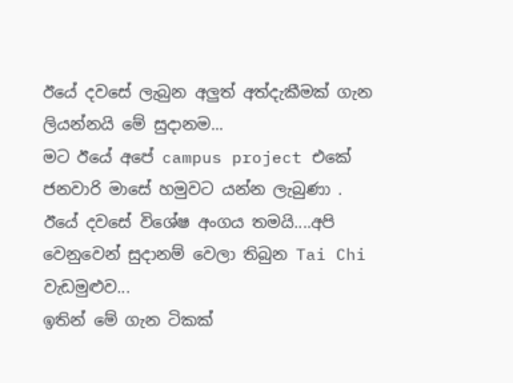ඊයේ දවසේ ලැබුන අලුත් අත්දැකීමක් ගැන ලියන්නයි මේ සුදානම...
මට ඊයේ අපේ campus project එකේ ජනවාරි මාසේ හමුවට යන්න ලැබුණා .
ඊයේ දවසේ විශේෂ අංගය තමයි....අපි වෙනුවෙන් සුදානම් වෙලා තිබුන Tai Chi වැඩමුළුව...
ඉතින් මේ ගැන ටිකක්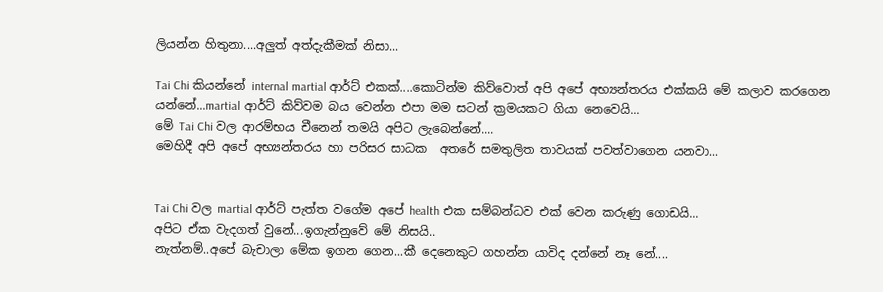ලියන්න හිතුනා....අලුත් අත්දැකීමක් නිසා...

Tai Chi කියන්නේ internal martial ආර්ට් එකක්....කොටින්ම කිව්වොත් අපි අපේ අභ්‍යන්තරය එක්කයි මේ කලාව කරගෙන යන්නේ...martial ආර්ට් කිව්වම බය වෙන්න එපා මම සටන් ක්‍රමයකට ගියා නෙවෙයි...
මේ Tai Chi වල ආරම්භය චීනෙන් තමයි අපිට ලැබෙන්නේ....
මෙහිදී අපි අපේ අභ්‍යන්තරය හා පරිසර සාධක  අතරේ සමතුලිත තාවයක් පවත්වාගෙන යනවා...


Tai Chi වල martial ආර්ට් පැත්ත වගේම අපේ health එක සම්බන්ධව එක් වෙන කරුණු ගොඩයි...
අපිට ඒක වැදගත් වුනේ...ඉගැන්නුවේ මේ නිසයි..
නැත්නම්..අපේ බැචාලා මේක ඉගන ගෙන...කී දෙනෙකුට ගහන්න යාවිද දන්නේ නෑ නේ....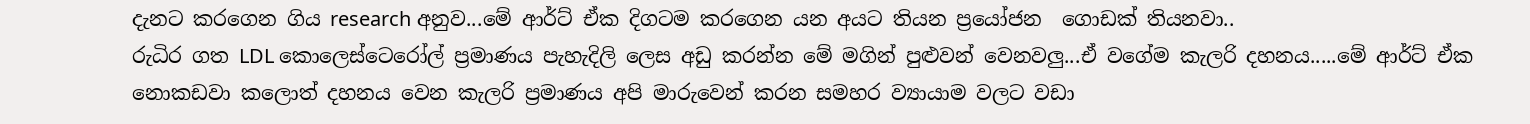දැනට කරගෙන ගිය research අනුව...මේ ආර්ට් ඒක දිගටම කරගෙන යන අයට තියන ප්‍රයෝජන  ගොඩක් තියනවා..
රුධිර ගත LDL කොලෙස්ටෙරෝල් ප්‍රමාණය පැහැදිලි ලෙස අඩු කරන්න මේ මගින් පුළුවන් වෙනවලු...ඒ වගේම කැලරි දහනය.....මේ ආර්ට් ඒක නොකඩවා කලොත් දහනය වෙන කැලරි ප්‍රමාණය අපි මාරුවෙන් කරන සමහර ව්‍යායාම වලට වඩා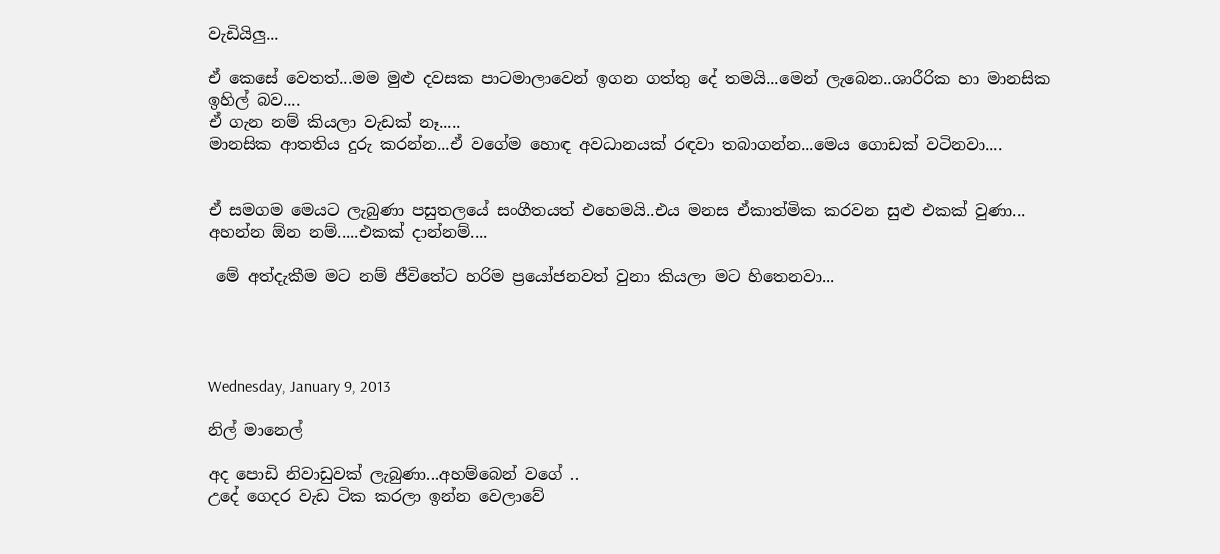වැඩියිලු...

ඒ කෙසේ වෙතත්...මම මුළු දවසක පාටමාලාවෙන් ඉගන ගත්තු දේ තමයි...මෙන් ලැබෙන..ශාරීරික හා මානසික ඉහිල් බව....
ඒ ගැන නම් කියලා වැඩක් නෑ.....
මානසික ආතතිය දුරු කරන්න...ඒ වගේම හොඳ අවධානයක් රඳවා තබාගන්න...මෙය ගොඩක් වටිනවා....


ඒ සමගම මෙයට ලැබුණා පසුතලයේ සංගීතයත් එහෙමයි..එය මනස ඒකාත්මික කරවන සුළු එකක් වුණා...
අහන්න ඕන නම්.....එකක් දාන්නම්....

 මේ අත්දැකීම මට නම් ජීවිතේට හරිම ප්‍රයෝජනවත් වුනා කියලා මට හිතෙනවා...




Wednesday, January 9, 2013

නිල් මානෙල්

අද පොඩි නිවාඩුවක් ලැබුණා...අහම්බෙන් වගේ ..
උදේ ගෙදර වැඩ ටික කරලා ඉන්න වෙලාවේ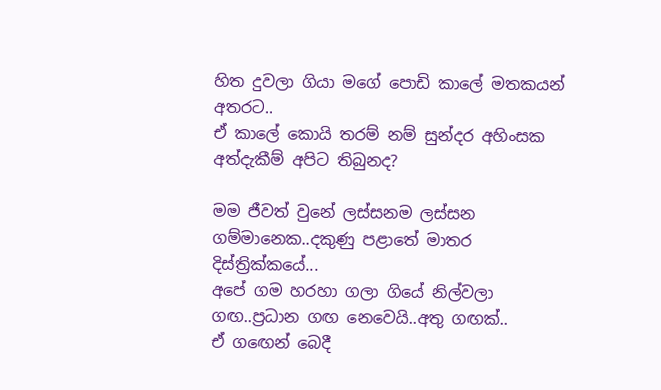හිත දුවලා ගියා මගේ පොඩි කාලේ මතකයන් අතරට..
ඒ කාලේ කොයි තරම් නම් සුන්දර අහිංසක අත්දැකීම් අපිට තිබුනද?

මම ජීවත් වුනේ ලස්සනම ලස්සන ගම්මානෙක..දකුණු පළාතේ මාතර දිස්ත්‍රික්කයේ...
අපේ ගම හරහා ගලා ගියේ නිල්වලා ගඟ..ප්‍රධාන ගඟ නෙවෙයි..අතු ගඟක්..
ඒ ගඟෙන් බෙදී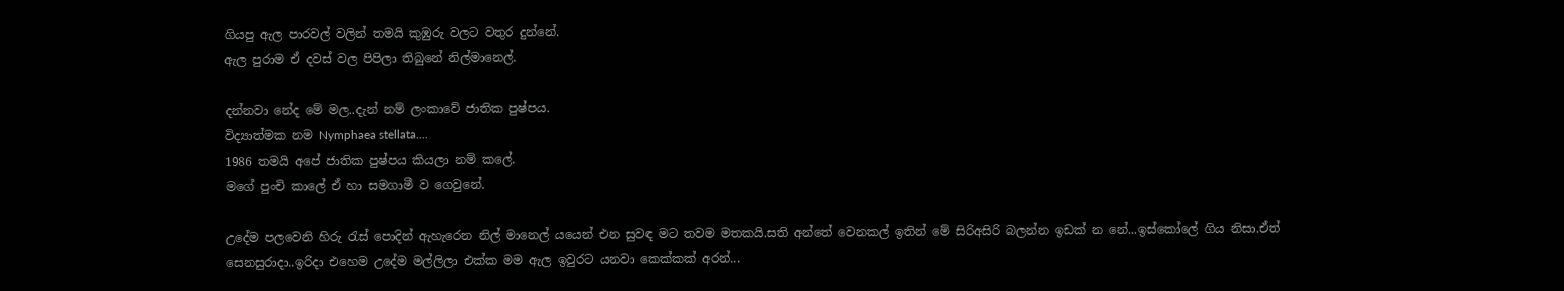ගියපු ඇල පාරවල් වලින් තමයි කුඹුරු වලට වතුර දුන්නේ.
ඇල පුරාම ඒ දවස් වල පිපිලා තිබුනේ නිල්මානෙල්.

දන්නවා නේද මේ මල..දැන් නම් ලංකාවේ ජාතික පුෂ්පය.
විද්‍යාත්මක නම Nymphaea stellata....
1986 තමයි අපේ ජාතික පුෂ්පය කියලා නම් කලේ.
මගේ පුංචි කාලේ ඒ හා සමගාමී ව ගෙවුනේ.

උදේම පලවෙනි හිරු රැස් පොදින් ඇහැරෙන නිල් මානෙල් යයෙන් එන සුවඳ මට තවම මතකයි.සති අන්තේ වෙනකල් ඉතින් මේ සිරිඅසිරි බලන්න ඉඩක් න නේ...ඉස්කෝලේ ගිය නිසා.ඒත් සෙනසුරාදා..ඉරිදා එහෙම උදේම මල්ලිලා එක්ක මම ඇල ඉවුරට යනවා කෙක්කක් අරන්...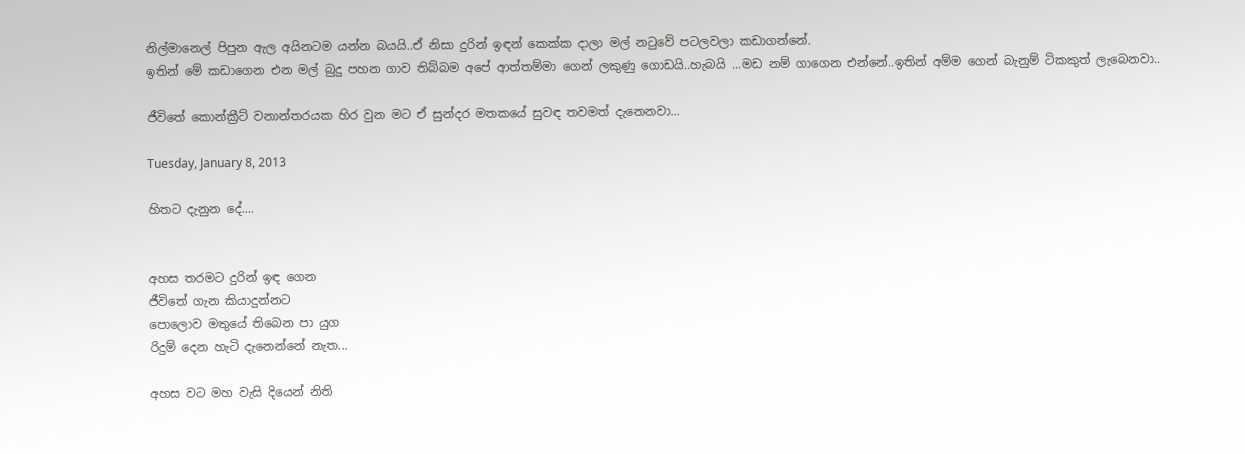නිල්මානෙල් පිපුන ඇල අයිනටම යන්න බයයි..ඒ නිසා දුරින් ඉඳන් කෙක්ක දාලා මල් නටුවේ පටලවලා කඩාගන්නේ.
ඉතින් මේ කඩාගෙන එන මල් බුදු පහන ගාව තිබ්බම අපේ ආත්තම්මා ගෙන් ලකුණු ගොඩයි..හැබයි ...මඩ නම් ගාගෙන එන්නේ..ඉතින් අම්ම ගෙන් බැනුම් ටිකකුත් ලැබෙනවා..

ජීවිතේ කොන්ක්‍රීට් වනාන්තරයක හිර වුන මට ඒ සුන්දර මතකයේ සුවඳ තවමත් දැනෙනවා...

Tuesday, January 8, 2013

හිතට දැනුන දේ....


අහස තරමට දුරින් ඉඳ ගෙන
ජීවිතේ ගැන කියාදුන්නට
පොලොව මතුයේ තිබෙන පා යුග
රිදුම් දෙන හැටි දැනෙන්නේ නැත...

අහස වට මහ වැසි දියෙන් නිති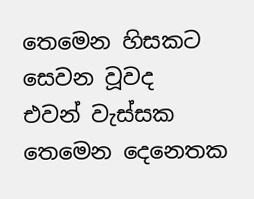තෙමෙන හිසකට සෙවන වූවද
එවන් වැස්සක තෙමෙන දෙනෙතක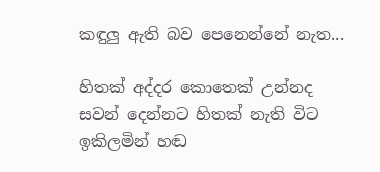කඳුලු ඇති බව පෙනෙන්නේ නැත...

හිතක් අද්දර කොතෙක් උන්නද
සවන් දෙන්නට හිතක් නැති විට
ඉකිලමින් හඬ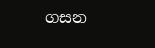ගසන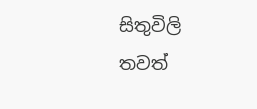සිතුවිලි
තවත්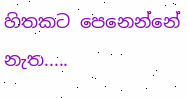හිතකට පෙනෙන්නේ නැත.....